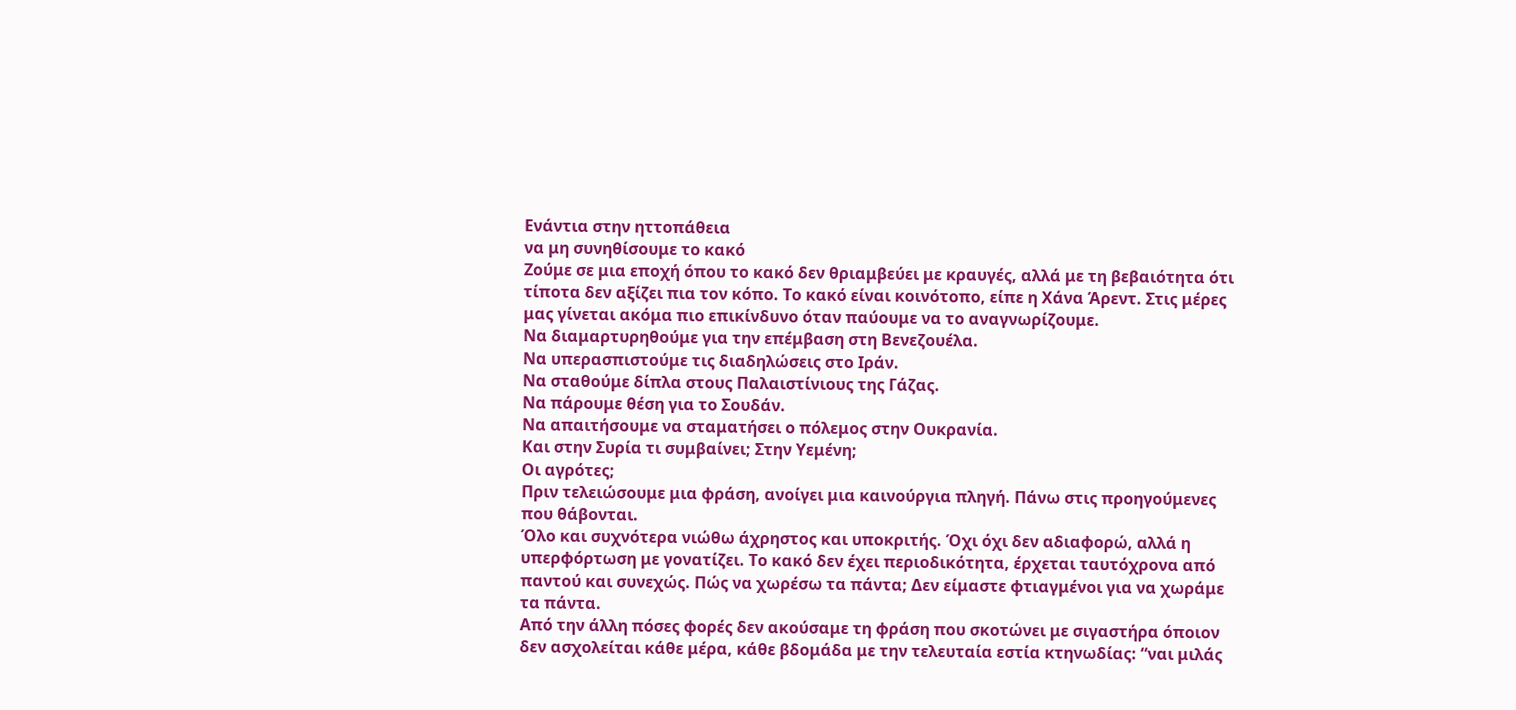Ενάντια στην ηττοπάθεια
να μη συνηθίσουμε το κακό
Ζούμε σε μια εποχή όπου το κακό δεν θριαμβεύει με κραυγές, αλλά με τη βεβαιότητα ότι τίποτα δεν αξίζει πια τον κόπο. Το κακό είναι κοινότοπο, είπε η Χάνα Άρεντ. Στις μέρες μας γίνεται ακόμα πιο επικίνδυνο όταν παύουμε να το αναγνωρίζουμε.
Να διαμαρτυρηθούμε για την επέμβαση στη Βενεζουέλα.
Να υπερασπιστούμε τις διαδηλώσεις στο Ιράν.
Να σταθούμε δίπλα στους Παλαιστίνιους της Γάζας.
Να πάρουμε θέση για το Σουδάν.
Να απαιτήσουμε να σταματήσει ο πόλεμος στην Ουκρανία.
Και στην Συρία τι συμβαίνει; Στην Υεμένη;
Οι αγρότες;
Πριν τελειώσουμε μια φράση, ανοίγει μια καινούργια πληγή. Πάνω στις προηγούμενες που θάβονται.
Όλο και συχνότερα νιώθω άχρηστος και υποκριτής. Όχι όχι δεν αδιαφορώ, αλλά η υπερφόρτωση με γονατίζει. Το κακό δεν έχει περιοδικότητα, έρχεται ταυτόχρονα από παντού και συνεχώς. Πώς να χωρέσω τα πάντα; Δεν είμαστε φτιαγμένοι για να χωράμε τα πάντα.
Από την άλλη πόσες φορές δεν ακούσαμε τη φράση που σκοτώνει με σιγαστήρα όποιον δεν ασχολείται κάθε μέρα, κάθε βδομάδα με την τελευταία εστία κτηνωδίας: “ναι μιλάς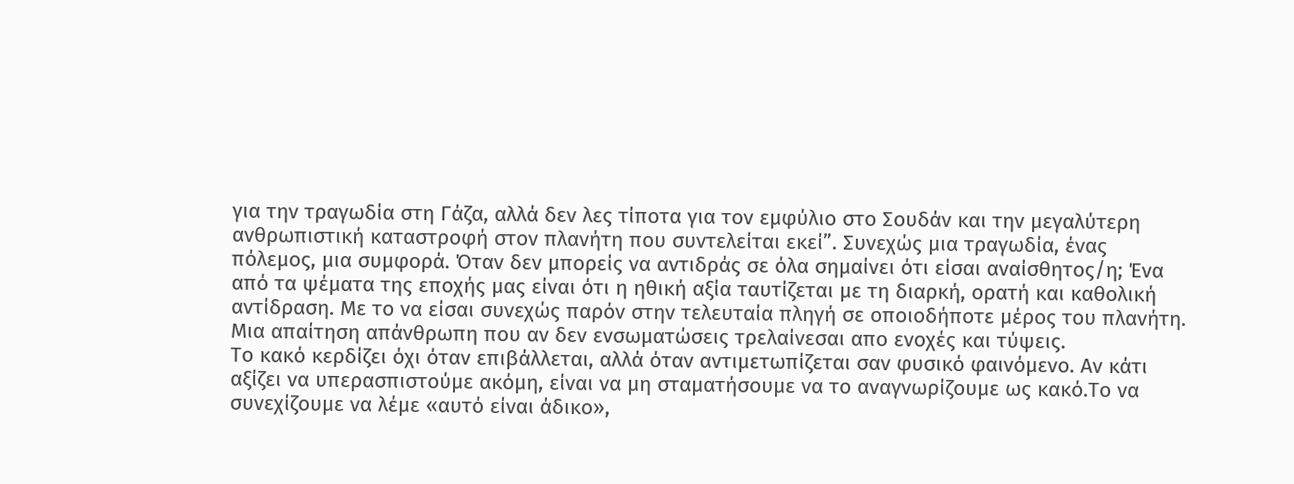για την τραγωδία στη Γάζα, αλλά δεν λες τίποτα για τον εμφύλιο στο Σουδάν και την μεγαλύτερη ανθρωπιστική καταστροφή στον πλανήτη που συντελείται εκεί”. Συνεχώς μια τραγωδία, ένας πόλεμος, μια συμφορά. Όταν δεν μπορείς να αντιδράς σε όλα σημαίνει ότι είσαι αναίσθητος/η; Ένα από τα ψέματα της εποχής μας είναι ότι η ηθική αξία ταυτίζεται με τη διαρκή, ορατή και καθολική αντίδραση. Με το να είσαι συνεχώς παρόν στην τελευταία πληγή σε οποιοδήποτε μέρος του πλανήτη. Μια απαίτηση απάνθρωπη που αν δεν ενσωματώσεις τρελαίνεσαι απο ενοχές και τύψεις.
Το κακό κερδίζει όχι όταν επιβάλλεται, αλλά όταν αντιμετωπίζεται σαν φυσικό φαινόμενο. Αν κάτι αξίζει να υπερασπιστούμε ακόμη, είναι να μη σταματήσουμε να το αναγνωρίζουμε ως κακό.Το να συνεχίζουμε να λέμε «αυτό είναι άδικο»,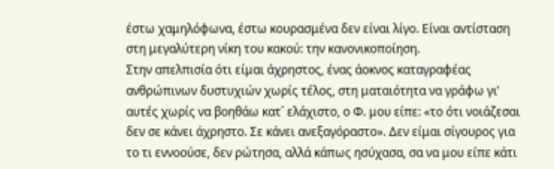έστω χαμηλόφωνα, έστω κουρασμένα δεν είναι λίγο. Είναι αντίσταση στη μεγαλύτερη νίκη του κακού: την κανονικοποίηση.
Στην απελπισία ότι είμαι άχρηστος, ένας άοκνος καταγραφέας ανθρώπινων δυστυχιών χωρίς τέλος, στη ματαιότητα να γράφω γι’ αυτές χωρίς να βοηθάω κατ´ ελάχιστο, ο Φ. μου είπε: «το ότι νοιάζεσαι δεν σε κάνει άχρηστο. Σε κάνει ανεξαγόραστο». Δεν είμαι σίγουρος για το τι εννοούσε, δεν ρώτησα, αλλά κάπως ησύχασα, σα να μου είπε κάτι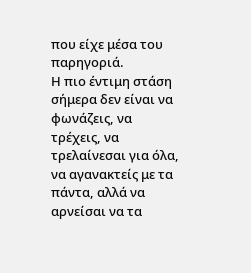που είχε μέσα του παρηγοριά.
Η πιο έντιμη στάση σήμερα δεν είναι να φωνάζεις, να τρέχεις, να τρελαίνεσαι για όλα, να αγανακτείς με τα πάντα, αλλά να αρνείσαι να τα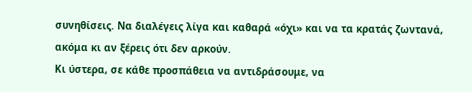συνηθίσεις. Να διαλέγεις λίγα και καθαρά «όχι» και να τα κρατάς ζωντανά, ακόμα κι αν ξέρεις ότι δεν αρκούν.
Κι ύστερα, σε κάθε προσπάθεια να αντιδράσουμε, να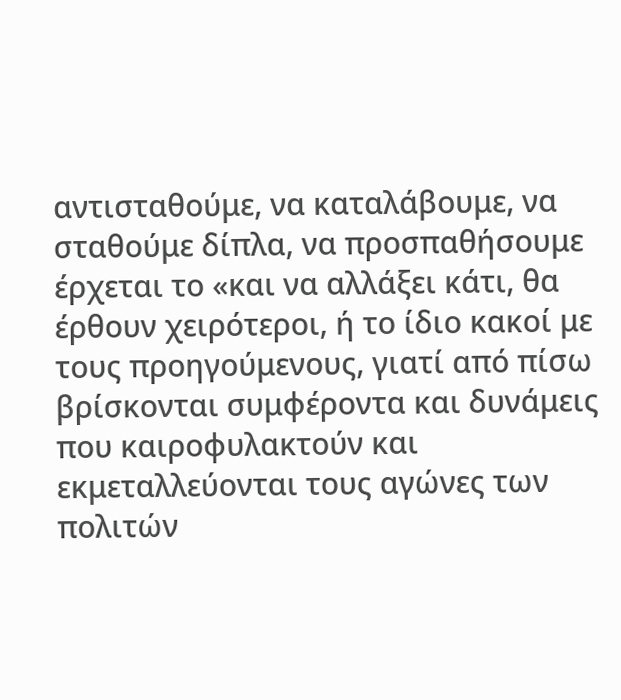αντισταθούμε, να καταλάβουμε, να σταθούμε δίπλα, να προσπαθήσουμε έρχεται το «και να αλλάξει κάτι, θα έρθουν χειρότεροι, ή το ίδιο κακοί με τους προηγούμενους, γιατί από πίσω βρίσκονται συμφέροντα και δυνάμεις που καιροφυλακτούν και εκμεταλλεύονται τους αγώνες των πολιτών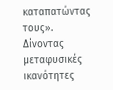καταπατώντας τους». Δίνοντας μεταφυσικές ικανότητες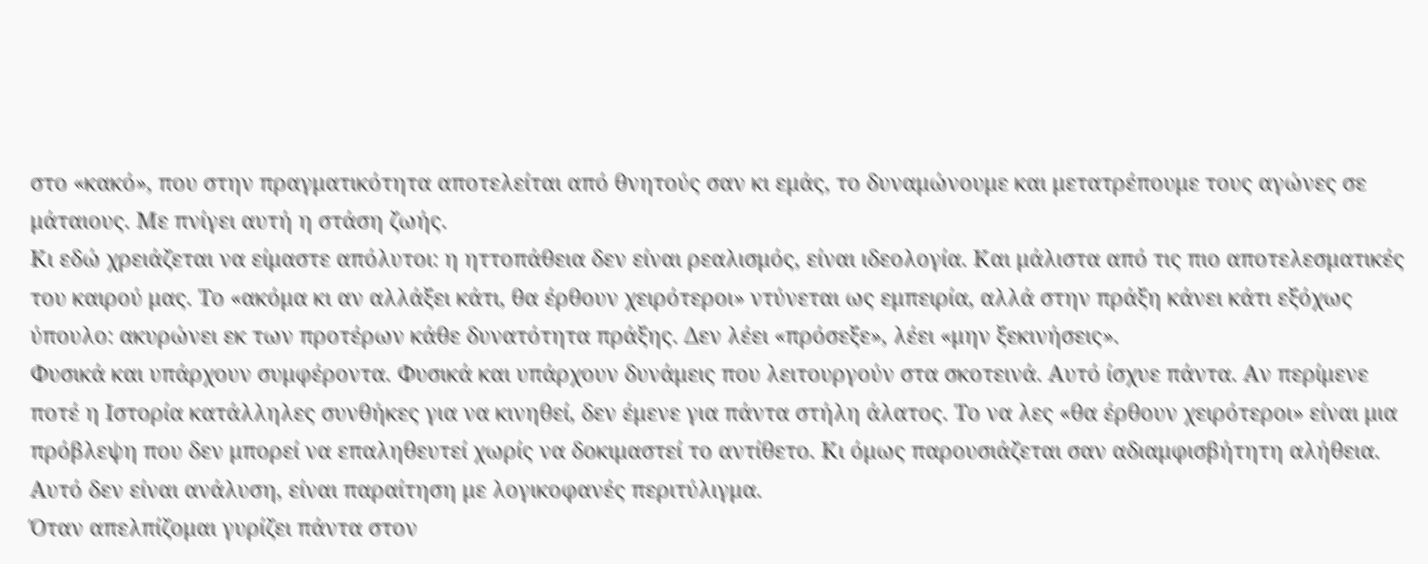στο «κακό», που στην πραγματικότητα αποτελείται από θνητούς σαν κι εμάς, το δυναμώνουμε και μετατρέπουμε τους αγώνες σε μάταιους. Με πνίγει αυτή η στάση ζωής.
Κι εδώ χρειάζεται να είμαστε απόλυτοι: η ηττοπάθεια δεν είναι ρεαλισμός, είναι ιδεολογία. Και μάλιστα από τις πιο αποτελεσματικές του καιρού μας. Το «ακόμα κι αν αλλάξει κάτι, θα έρθουν χειρότεροι» ντύνεται ως εμπειρία, αλλά στην πράξη κάνει κάτι εξόχως ύπουλο: ακυρώνει εκ των προτέρων κάθε δυνατότητα πράξης. Δεν λέει «πρόσεξε», λέει «μην ξεκινήσεις».
Φυσικά και υπάρχουν συμφέροντα. Φυσικά και υπάρχουν δυνάμεις που λειτουργούν στα σκοτεινά. Αυτό ίσχυε πάντα. Αν περίμενε ποτέ η Ιστορία κατάλληλες συνθήκες για να κινηθεί, δεν έμενε για πάντα στήλη άλατος. Το να λες «θα έρθουν χειρότεροι» είναι μια πρόβλεψη που δεν μπορεί να επαληθευτεί χωρίς να δοκιμαστεί το αντίθετο. Κι όμως παρουσιάζεται σαν αδιαμφισβήτητη αλήθεια. Αυτό δεν είναι ανάλυση, είναι παραίτηση με λογικοφανές περιτύλιγμα.
Όταν απελπίζομαι γυρίζει πάντα στον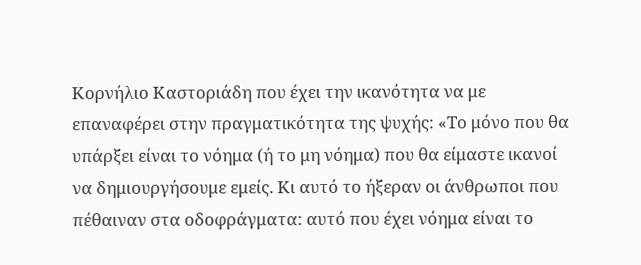Κορνήλιο Καστοριάδη που έχει την ικανότητα να με επαναφέρει στην πραγματικότητα της ψυχής: «Το μόνο που θα υπάρξει είναι το νόημα (ή το μη νόημα) που θα είμαστε ικανοί να δημιουργήσουμε εμείς. Κι αυτό το ήξεραν οι άνθρωποι που πέθαιναν στα οδοφράγματα: αυτό που έχει νόημα είναι το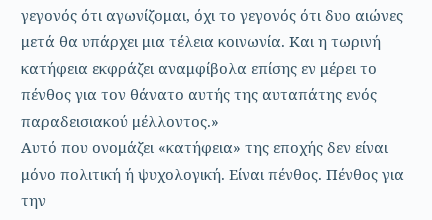γεγονός ότι αγωνίζομαι, όχι το γεγονός ότι δυο αιώνες μετά θα υπάρχει μια τέλεια κοινωνία. Και η τωρινή κατήφεια εκφράζει αναμφίβολα επίσης εν μέρει το πένθος για τον θάνατο αυτής της αυταπάτης ενός παραδεισιακού μέλλοντος.»
Αυτό που ονομάζει «κατήφεια» της εποχής δεν είναι μόνο πολιτική ή ψυχολογική. Είναι πένθος. Πένθος για την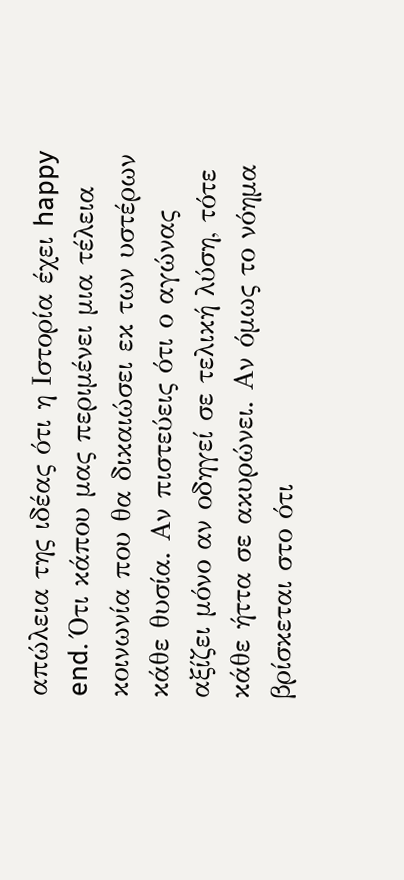απώλεια της ιδέας ότι η Ιστορία έχει happy end. Ότι κάπου μας περιμένει μια τέλεια κοινωνία που θα δικαιώσει εκ των υστέρων κάθε θυσία. Αν πιστεύεις ότι ο αγώνας αξίζει μόνο αν οδηγεί σε τελική λύση, τότε κάθε ήττα σε ακυρώνει. Αν όμως το νόημα βρίσκεται στο ότι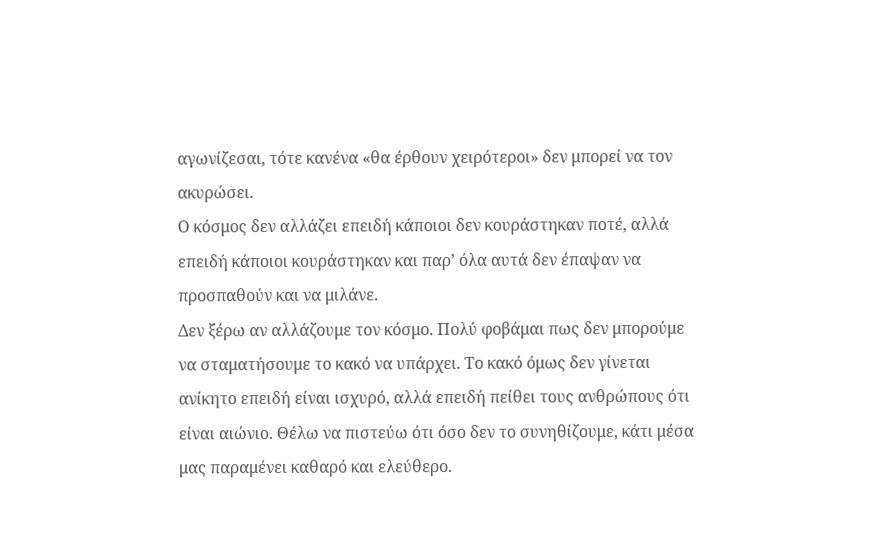αγωνίζεσαι, τότε κανένα «θα έρθουν χειρότεροι» δεν μπορεί να τον ακυρώσει.
Ο κόσμος δεν αλλάζει επειδή κάποιοι δεν κουράστηκαν ποτέ, αλλά επειδή κάποιοι κουράστηκαν και παρ’ όλα αυτά δεν έπαψαν να προσπαθούν και να μιλάνε.
Δεν ξέρω αν αλλάζουμε τον κόσμο. Πολύ φοβάμαι πως δεν μπορούμε να σταματήσουμε το κακό να υπάρχει. Το κακό όμως δεν γίνεται ανίκητο επειδή είναι ισχυρό, αλλά επειδή πείθει τους ανθρώπους ότι είναι αιώνιο. Θέλω να πιστεύω ότι όσο δεν το συνηθίζουμε, κάτι μέσα μας παραμένει καθαρό και ελεύθερο.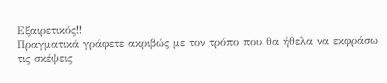Εξαιρετικός!!
Πραγματικά γράφετε ακριβώς με τον τρόπο που θα ήθελα να εκφράσω τις σκέψεις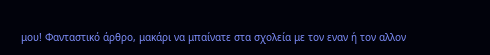μου! Φανταστικό άρθρο, μακάρι να μπαίνατε στα σχολεία με τον εναν ή τον αλλον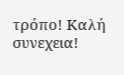τρόπο! Καλή συνεχεια!